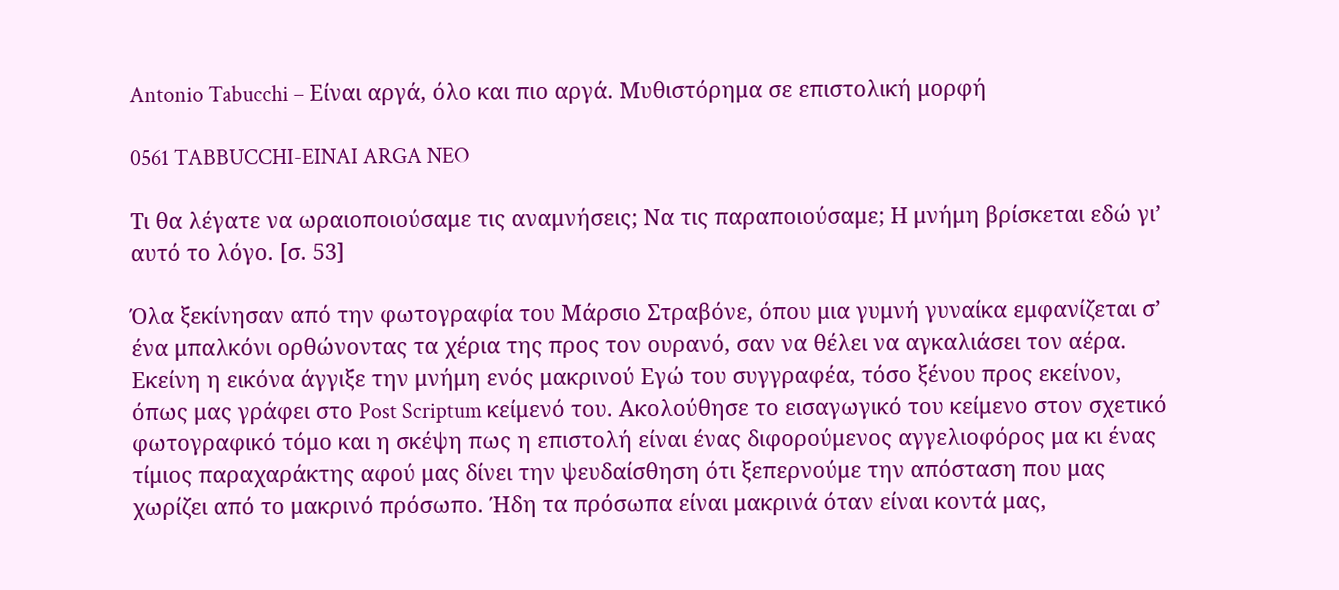Antonio Tabucchi – Είναι αργά, όλο και πιο αργά. Μυθιστόρημα σε επιστολική μορφή

0561 TABBUCCHI-EINAI ARGA NEO

Τι θα λέγατε να ωραιοποιούσαμε τις αναμνήσεις; Να τις παραποιούσαμε; Η μνήμη βρίσκεται εδώ γι’ αυτό το λόγο. [σ. 53]

Όλα ξεκίνησαν από την φωτογραφία του Μάρσιο Στραβόνε, όπου μια γυμνή γυναίκα εμφανίζεται σ’ ένα μπαλκόνι ορθώνοντας τα χέρια της προς τον ουρανό, σαν να θέλει να αγκαλιάσει τον αέρα. Εκείνη η εικόνα άγγιξε την μνήμη ενός μακρινού Εγώ του συγγραφέα, τόσο ξένου προς εκείνον, όπως μας γράφει στο Post Scriptum κείμενό του. Ακολούθησε το εισαγωγικό του κείμενο στον σχετικό φωτογραφικό τόμο και η σκέψη πως η επιστολή είναι ένας διφορούμενος αγγελιοφόρος μα κι ένας τίμιος παραχαράκτης αφού μας δίνει την ψευδαίσθηση ότι ξεπερνούμε την απόσταση που μας χωρίζει από το μακρινό πρόσωπο. Ήδη τα πρόσωπα είναι μακρινά όταν είναι κοντά μας,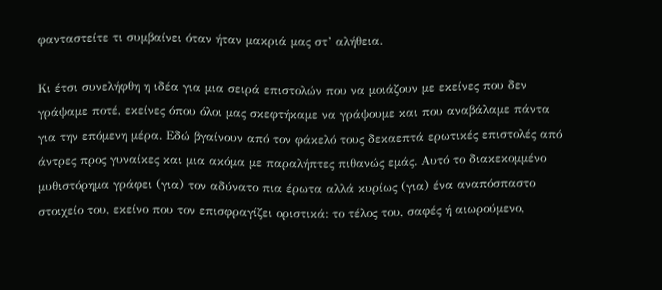φανταστείτε τι συμβαίνει όταν ήταν μακριά μας στ’ αλήθεια.

Κι έτσι συνελήφθη η ιδέα για μια σειρά επιστολών που να μοιάζουν με εκείνες που δεν γράψαμε ποτέ, εκείνες όπου όλοι μας σκεφτήκαμε να γράψουμε και που αναβάλαμε πάντα για την επόμενη μέρα. Εδώ βγαίνουν από τον φάκελό τους δεκαεπτά ερωτικές επιστολές από άντρες προς γυναίκες και μια ακόμα με παραλήπτες πιθανώς εμάς. Αυτό το διακεκομμένο μυθιστόρημα γράφει (για) τον αδύνατο πια έρωτα αλλά κυρίως (για) ένα αναπόσπαστο στοιχείο του, εκείνο που τον επισφραγίζει οριστικά: το τέλος του, σαφές ή αιωρούμενο,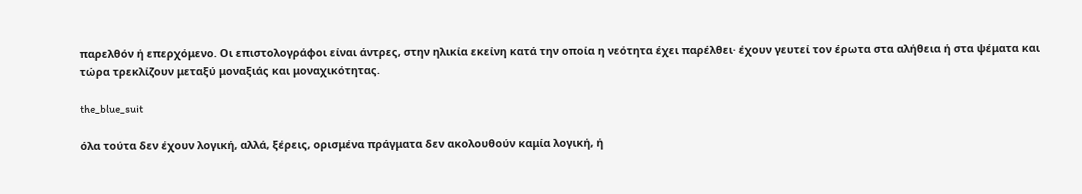παρελθόν ή επερχόμενο. Οι επιστολογράφοι είναι άντρες, στην ηλικία εκείνη κατά την οποία η νεότητα έχει παρέλθει· έχουν γευτεί τον έρωτα στα αλήθεια ή στα ψέματα και τώρα τρεκλίζουν μεταξύ μοναξιάς και μοναχικότητας.

the_blue_suit

όλα τούτα δεν έχουν λογική, αλλά, ξέρεις, ορισμένα πράγματα δεν ακολουθούν καμία λογική, ή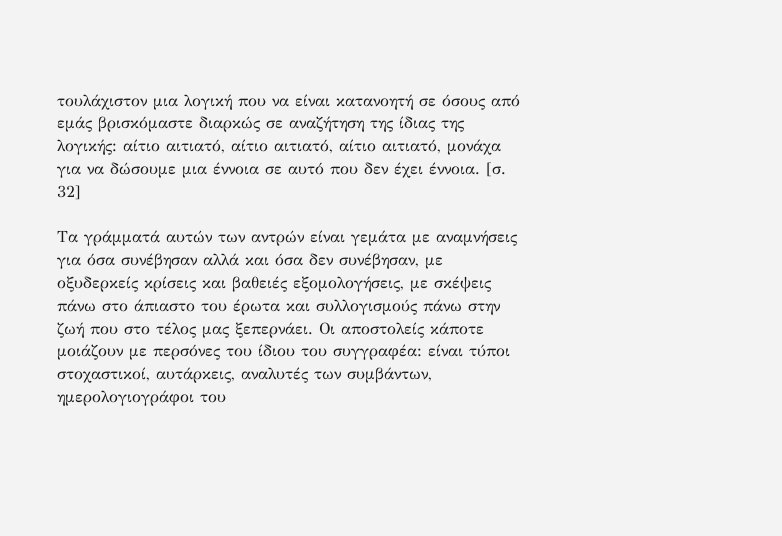τουλάχιστον μια λογική που να είναι κατανοητή σε όσους από εμάς βρισκόμαστε διαρκώς σε αναζήτηση της ίδιας της λογικής: αίτιο αιτιατό, αίτιο αιτιατό, αίτιο αιτιατό, μονάχα για να δώσουμε μια έννοια σε αυτό που δεν έχει έννοια. [σ. 32]

Τα γράμματά αυτών των αντρών είναι γεμάτα με αναμνήσεις για όσα συνέβησαν αλλά και όσα δεν συνέβησαν, με οξυδερκείς κρίσεις και βαθειές εξομολογήσεις, με σκέψεις πάνω στο άπιαστο του έρωτα και συλλογισμούς πάνω στην ζωή που στο τέλος μας ξεπερνάει. Οι αποστολείς κάποτε μοιάζουν με περσόνες του ίδιου του συγγραφέα: είναι τύποι στοχαστικοί, αυτάρκεις, αναλυτές των συμβάντων, ημερολογιογράφοι του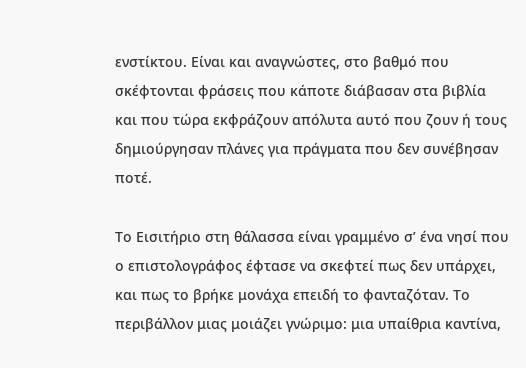ενστίκτου. Είναι και αναγνώστες, στο βαθμό που σκέφτονται φράσεις που κάποτε διάβασαν στα βιβλία και που τώρα εκφράζουν απόλυτα αυτό που ζουν ή τους δημιούργησαν πλάνες για πράγματα που δεν συνέβησαν ποτέ.

Το Εισιτήριο στη θάλασσα είναι γραμμένο σ’ ένα νησί που ο επιστολογράφος έφτασε να σκεφτεί πως δεν υπάρχει, και πως το βρήκε μονάχα επειδή το φανταζόταν. Το περιβάλλον μιας μοιάζει γνώριμο: μια υπαίθρια καντίνα,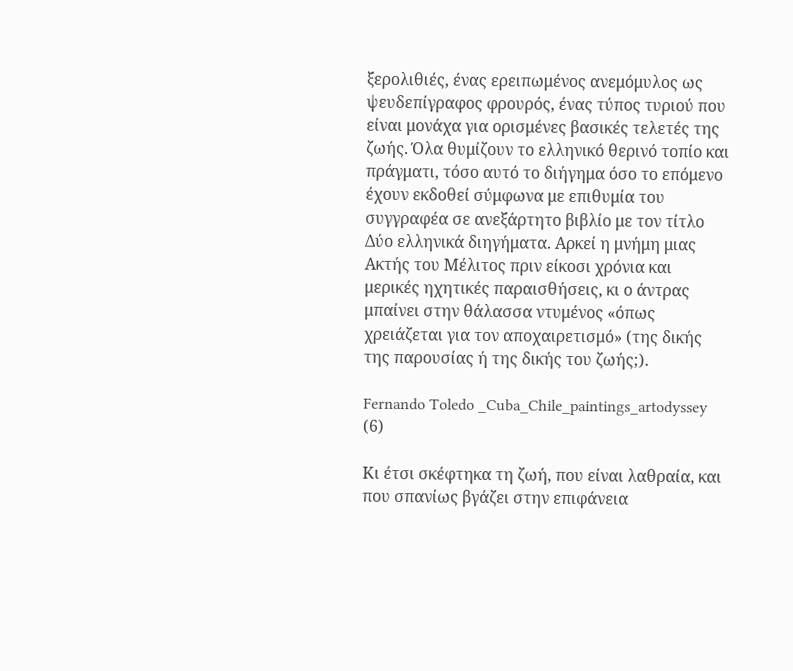ξερολιθιές, ένας ερειπωμένος ανεμόμυλος ως ψευδεπίγραφος φρουρός, ένας τύπος τυριού που είναι μονάχα για ορισμένες βασικές τελετές της ζωής. Όλα θυμίζουν το ελληνικό θερινό τοπίο και πράγματι, τόσο αυτό το διήγημα όσο το επόμενο έχουν εκδοθεί σύμφωνα με επιθυμία του συγγραφέα σε ανεξάρτητο βιβλίο με τον τίτλο Δύο ελληνικά διηγήματα. Αρκεί η μνήμη μιας Ακτής του Μέλιτος πριν είκοσι χρόνια και μερικές ηχητικές παραισθήσεις, κι ο άντρας μπαίνει στην θάλασσα ντυμένος «όπως χρειάζεται για τον αποχαιρετισμό» (της δικής της παρουσίας ή της δικής του ζωής;).

Fernando Toledo _Cuba_Chile_paintings_artodyssey (6)

Κι έτσι σκέφτηκα τη ζωή, που είναι λαθραία, και που σπανίως βγάζει στην επιφάνεια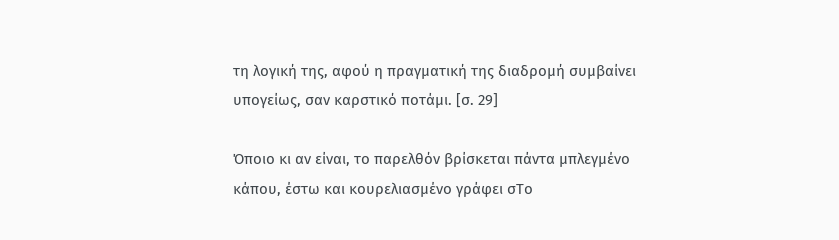τη λογική της, αφού η πραγματική της διαδρομή συμβαίνει υπογείως, σαν καρστικό ποτάμι. [σ. 29]

Όποιο κι αν είναι, το παρελθόν βρίσκεται πάντα μπλεγμένο κάπου, έστω και κουρελιασμένο γράφει σΤο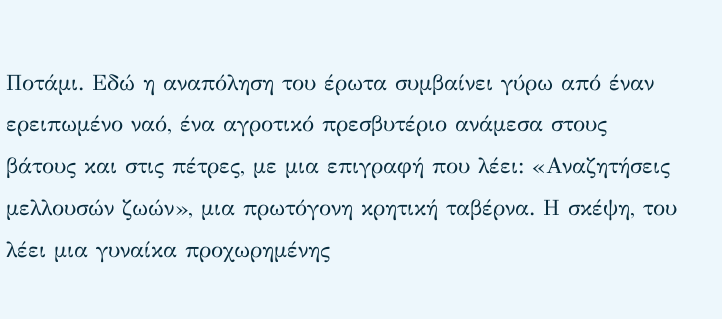Ποτάμι. Εδώ η αναπόληση του έρωτα συμβαίνει γύρω από έναν ερειπωμένο ναό, ένα αγροτικό πρεσβυτέριο ανάμεσα στους βάτους και στις πέτρες, με μια επιγραφή που λέει: «Αναζητήσεις μελλουσών ζωών», μια πρωτόγονη κρητική ταβέρνα. Η σκέψη, του λέει μια γυναίκα προχωρημένης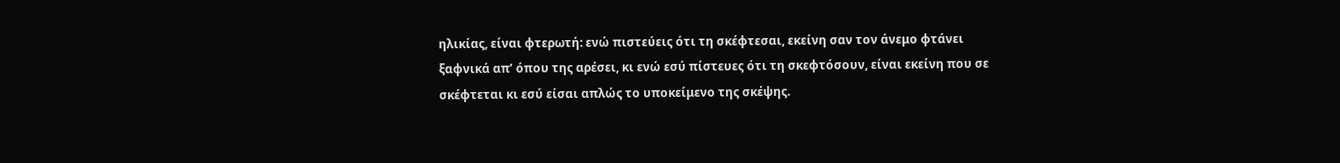ηλικίας, είναι φτερωτή: ενώ πιστεύεις ότι τη σκέφτεσαι, εκείνη σαν τον άνεμο φτάνει ξαφνικά απ’ όπου της αρέσει, κι ενώ εσύ πίστευες ότι τη σκεφτόσουν, είναι εκείνη που σε σκέφτεται κι εσύ είσαι απλώς το υποκείμενο της σκέψης.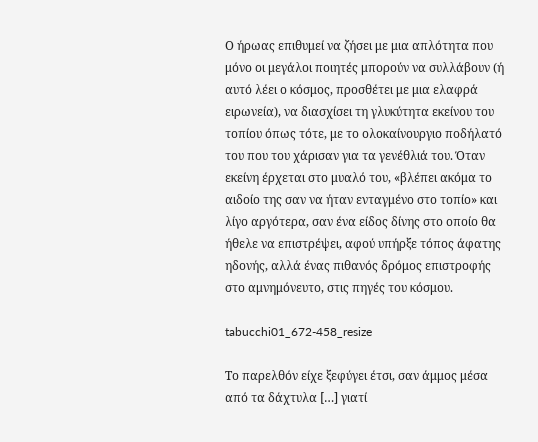Ο ήρωας επιθυμεί να ζήσει με μια απλότητα που μόνο οι μεγάλοι ποιητές μπορούν να συλλάβουν (ή αυτό λέει ο κόσμος, προσθέτει με μια ελαφρά ειρωνεία), να διασχίσει τη γλυκύτητα εκείνου του τοπίου όπως τότε, με το ολοκαίνουργιο ποδήλατό του που του χάρισαν για τα γενέθλιά του. Όταν εκείνη έρχεται στο μυαλό του, «βλέπει ακόμα το αιδοίο της σαν να ήταν ενταγμένο στο τοπίο» και λίγο αργότερα, σαν ένα είδος δίνης στο οποίο θα ήθελε να επιστρέψει, αφού υπήρξε τόπος άφατης ηδονής, αλλά ένας πιθανός δρόμος επιστροφής στο αμνημόνευτο, στις πηγές του κόσμου.

tabucchi01_672-458_resize

Το παρελθόν είχε ξεφύγει έτσι, σαν άμμος μέσα από τα δάχτυλα […] γιατί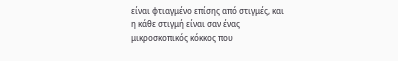είναι φτιαγμένο επίσης από στιγμές, και η κάθε στιγμή είναι σαν ένας μικροσκοπικός κόκκος που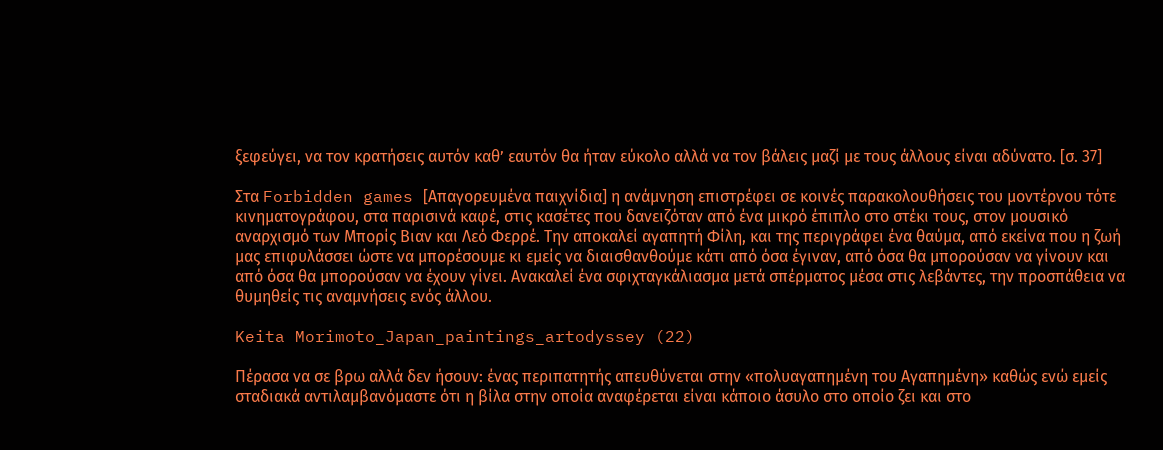ξεφεύγει, να τον κρατήσεις αυτόν καθ’ εαυτόν θα ήταν εύκολο αλλά να τον βάλεις μαζί με τους άλλους είναι αδύνατο. [σ. 37]

Στα Forbidden games [Απαγορευμένα παιχνίδια] η ανάμνηση επιστρέφει σε κοινές παρακολουθήσεις του μοντέρνου τότε κινηματογράφου, στα παρισινά καφέ, στις κασέτες που δανειζόταν από ένα μικρό έπιπλο στο στέκι τους, στον μουσικό αναρχισμό των Μπορίς Βιαν και Λεό Φερρέ. Την αποκαλεί αγαπητή Φίλη, και της περιγράφει ένα θαύμα, από εκείνα που η ζωή μας επιφυλάσσει ώστε να μπορέσουμε κι εμείς να διαισθανθούμε κάτι από όσα έγιναν, από όσα θα μπορούσαν να γίνουν και από όσα θα μπορούσαν να έχουν γίνει. Ανακαλεί ένα σφιχταγκάλιασμα μετά σπέρματος μέσα στις λεβάντες, την προσπάθεια να θυμηθείς τις αναμνήσεις ενός άλλου.

Keita Morimoto_Japan_paintings_artodyssey (22)

Πέρασα να σε βρω αλλά δεν ήσουν: ένας περιπατητής απευθύνεται στην «πολυαγαπημένη του Αγαπημένη» καθώς ενώ εμείς σταδιακά αντιλαμβανόμαστε ότι η βίλα στην οποία αναφέρεται είναι κάποιο άσυλο στο οποίο ζει και στο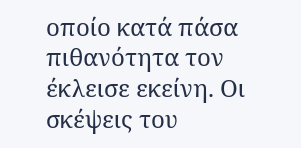οποίο κατά πάσα πιθανότητα τον έκλεισε εκείνη. Οι σκέψεις του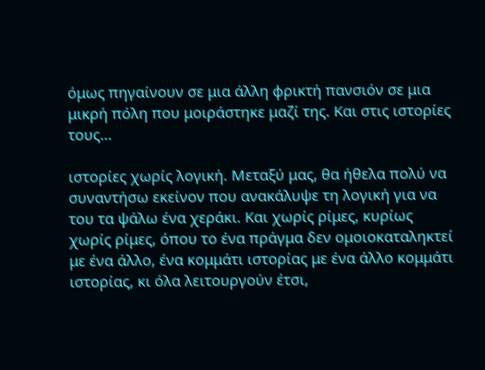όμως πηγαίνουν σε μια άλλη φρικτή πανσιόν σε μια μικρή πόλη που μοιράστηκε μαζί της. Και στις ιστορίες τους…

ιστορίες χωρίς λογική. Μεταξύ μας, θα ήθελα πολύ να συναντήσω εκείνον που ανακάλυψε τη λογική για να του τα ψάλω ένα χεράκι. Και χωρίς ρίμες, κυρίως χωρίς ρίμες, όπου το ένα πράγμα δεν ομοιοκαταληκτεί με ένα άλλο, ένα κομμάτι ιστορίας με ένα άλλο κομμάτι ιστορίας, κι όλα λειτουργούν έτσι,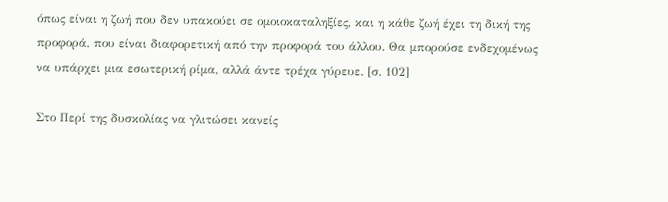όπως είναι η ζωή που δεν υπακούει σε ομοιοκαταληξίες, και η κάθε ζωή έχει τη δική της προφορά, που είναι διαφορετική από την προφορά του άλλου. Θα μπορούσε ενδεχομένως να υπάρχει μια εσωτερική ρίμα, αλλά άντε τρέχα γύρευε. [σ. 102]

Στο Περί της δυσκολίας να γλιτώσει κανείς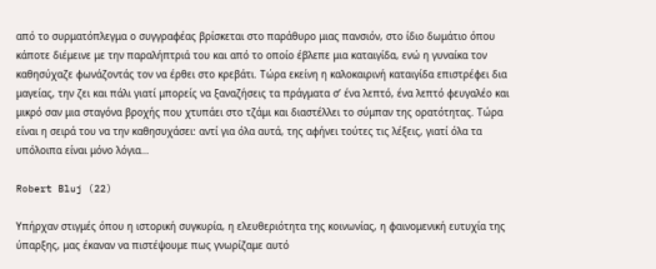από το συρματόπλεγμα ο συγγραφέας βρίσκεται στο παράθυρο μιας πανσιόν, στο ίδιο δωμάτιο όπου κάποτε διέμεινε με την παραλήπτριά του και από το οποίο έβλεπε μια καταιγίδα, ενώ η γυναίκα τον καθησύχαζε φωνάζοντάς τον να έρθει στο κρεβάτι. Τώρα εκείνη η καλοκαιρινή καταιγίδα επιστρέφει δια μαγείας, την ζει και πάλι γιατί μπορείς να ξαναζήσεις τα πράγματα σ’ ένα λεπτό, ένα λεπτό φευγαλέο και μικρό σαν μια σταγόνα βροχής που χτυπάει στο τζάμι και διαστέλλει το σύμπαν της ορατότητας. Τώρα είναι η σειρά του να την καθησυχάσει: αντί για όλα αυτά, της αφήνει τούτες τις λέξεις, γιατί όλα τα υπόλοιπα είναι μόνο λόγια…

Robert Bluj (22)

Υπήρχαν στιγμές όπου η ιστορική συγκυρία, η ελευθεριότητα της κοινωνίας, η φαινομενική ευτυχία της ύπαρξης, μας έκαναν να πιστέψουμε πως γνωρίζαμε αυτό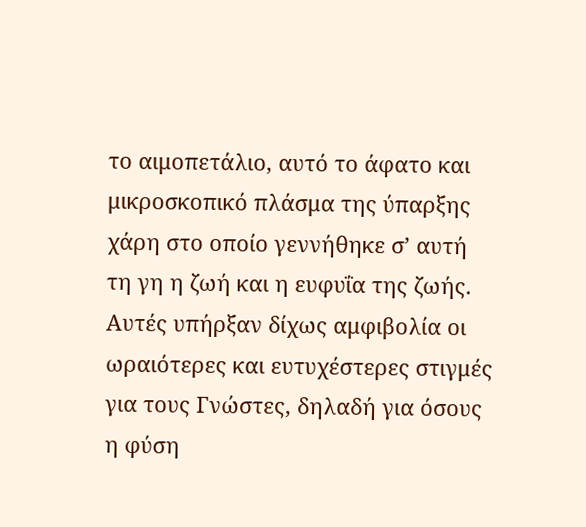το αιμοπετάλιο, αυτό το άφατο και μικροσκοπικό πλάσμα της ύπαρξης χάρη στο οποίο γεννήθηκε σ’ αυτή τη γη η ζωή και η ευφυΐα της ζωής. Αυτές υπήρξαν δίχως αμφιβολία οι ωραιότερες και ευτυχέστερες στιγμές για τους Γνώστες, δηλαδή για όσους η φύση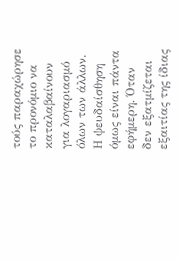τούς παραχώρησε το προνόμιο να καταλαβαίνουν για λογαριασμό όλων των άλλων. Η ψευδαίσθηση όμως είναι πάντα εφήμερη. Όταν δεν εξατμίζεται εξαιτίας της ίδιας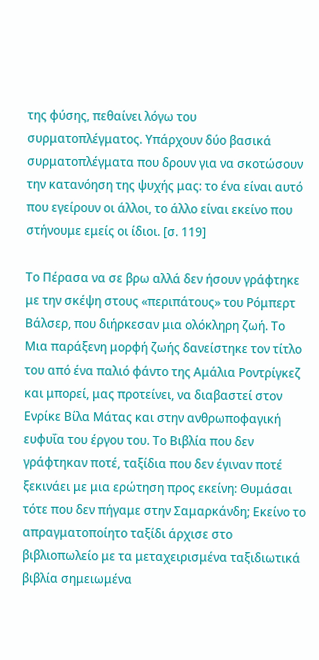της φύσης, πεθαίνει λόγω του συρματοπλέγματος. Υπάρχουν δύο βασικά συρματοπλέγματα που δρουν για να σκοτώσουν την κατανόηση της ψυχής μας: το ένα είναι αυτό που εγείρουν οι άλλοι, το άλλο είναι εκείνο που στήνουμε εμείς οι ίδιοι. [σ. 119]

Το Πέρασα να σε βρω αλλά δεν ήσουν γράφτηκε με την σκέψη στους «περιπάτους» του Ρόμπερτ Βάλσερ, που διήρκεσαν μια ολόκληρη ζωή. Το Μια παράξενη μορφή ζωής δανείστηκε τον τίτλο του από ένα παλιό φάντο της Αμάλια Ροντρίγκεζ και μπορεί, μας προτείνει, να διαβαστεί στον Ενρίκε Βίλα Μάτας και στην ανθρωποφαγική ευφυΐα του έργου του. Το Βιβλία που δεν γράφτηκαν ποτέ, ταξίδια που δεν έγιναν ποτέ ξεκινάει με μια ερώτηση προς εκείνη: Θυμάσαι τότε που δεν πήγαμε στην Σαμαρκάνδη; Εκείνο το απραγματοποίητο ταξίδι άρχισε στο βιβλιοπωλείο με τα μεταχειρισμένα ταξιδιωτικά βιβλία σημειωμένα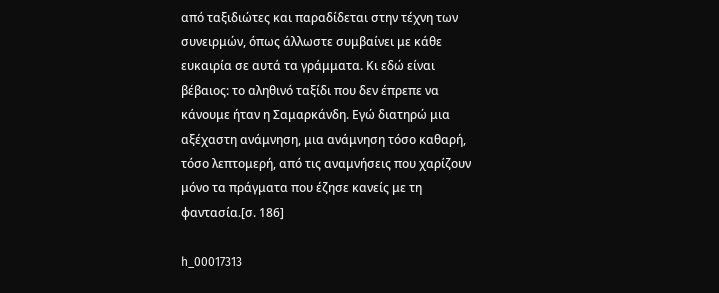από ταξιδιώτες και παραδίδεται στην τέχνη των συνειρμών, όπως άλλωστε συμβαίνει με κάθε ευκαιρία σε αυτά τα γράμματα. Κι εδώ είναι βέβαιος: το αληθινό ταξίδι που δεν έπρεπε να κάνουμε ήταν η Σαμαρκάνδη. Εγώ διατηρώ μια αξέχαστη ανάμνηση, μια ανάμνηση τόσο καθαρή, τόσο λεπτομερή, από τις αναμνήσεις που χαρίζουν μόνο τα πράγματα που έζησε κανείς με τη φαντασία.[σ. 186]

h_00017313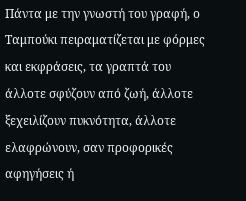Πάντα με την γνωστή του γραφή, ο Ταμπούκι πειραματίζεται με φόρμες και εκφράσεις, τα γραπτά του άλλοτε σφύζουν από ζωή, άλλοτε ξεχειλίζουν πυκνότητα, άλλοτε ελαφρώνουν, σαν προφορικές αφηγήσεις ή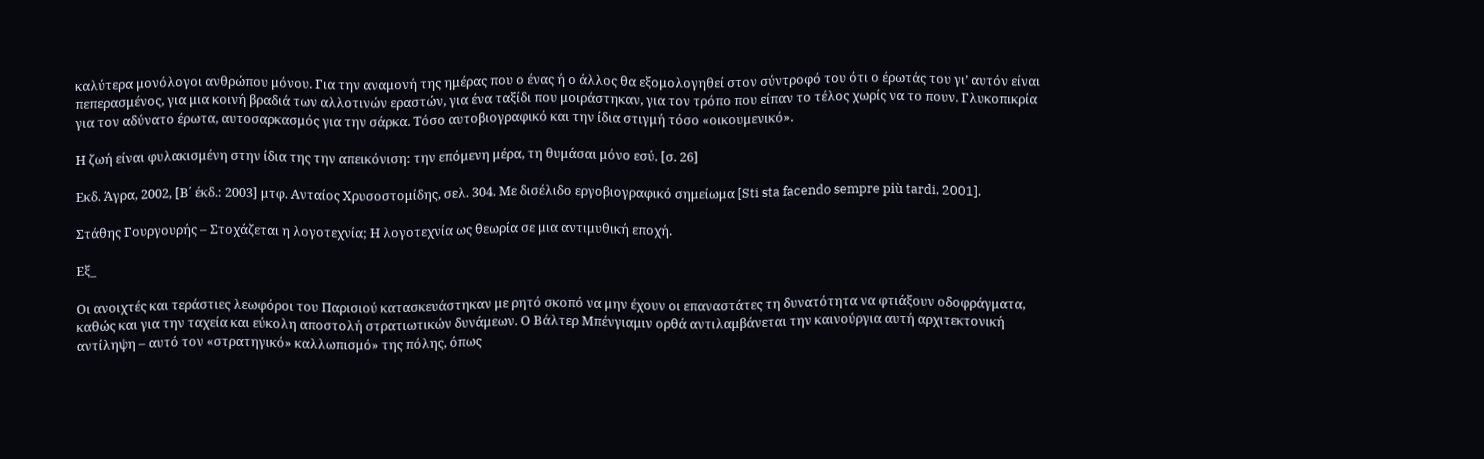καλύτερα μονόλογοι ανθρώπου μόνου. Για την αναμονή της ημέρας που ο ένας ή ο άλλος θα εξομολογηθεί στον σύντροφό του ότι ο έρωτάς του γι’ αυτόν είναι πεπερασμένος, για μια κοινή βραδιά των αλλοτινών εραστών, για ένα ταξίδι που μοιράστηκαν, για τον τρόπο που είπαν το τέλος χωρίς να το πουν. Γλυκοπικρία για τον αδύνατο έρωτα, αυτοσαρκασμός για την σάρκα. Τόσο αυτοβιογραφικό και την ίδια στιγμή τόσο «οικουμενικό».

Η ζωή είναι φυλακισμένη στην ίδια της την απεικόνιση: την επόμενη μέρα, τη θυμάσαι μόνο εσύ. [σ. 26]

Εκδ. Άγρα, 2002, [Β΄ έκδ.: 2003] μτφ. Ανταίος Χρυσοστομίδης, σελ. 304. Με δισέλιδο εργοβιογραφικό σημείωμα [Sti sta facendo sempre più tardi, 2001].

Στάθης Γουργουρής – Στοχάζεται η λογοτεχνία; Η λογοτεχνία ως θεωρία σε μια αντιμυθική εποχή.

Eξ_

Οι ανοιχτές και τεράστιες λεωφόροι του Παρισιού κατασκευάστηκαν με ρητό σκοπό να μην έχουν οι επαναστάτες τη δυνατότητα να φτιάξουν οδοφράγματα, καθώς και για την ταχεία και εύκολη αποστολή στρατιωτικών δυνάμεων. Ο Βάλτερ Μπένγιαμιν ορθά αντιλαμβάνεται την καινούργια αυτή αρχιτεκτονική αντίληψη – αυτό τον «στρατηγικό» καλλωπισμό» της πόλης, όπως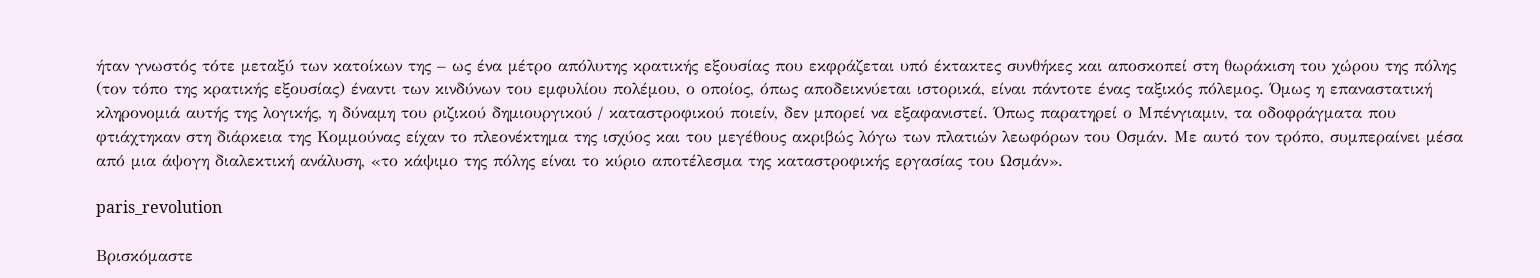ήταν γνωστός τότε μεταξύ των κατοίκων της – ως ένα μέτρο απόλυτης κρατικής εξουσίας που εκφράζεται υπό έκτακτες συνθήκες και αποσκοπεί στη θωράκιση του χώρου της πόλης (τον τόπο της κρατικής εξουσίας) έναντι των κινδύνων του εμφυλίου πολέμου, ο οποίος, όπως αποδεικνύεται ιστορικά, είναι πάντοτε ένας ταξικός πόλεμος. Όμως η επαναστατική κληρονομιά αυτής της λογικής, η δύναμη του ριζικού δημιουργικού / καταστροφικού ποιείν, δεν μπορεί να εξαφανιστεί. Όπως παρατηρεί ο Μπένγιαμιν, τα οδοφράγματα που φτιάχτηκαν στη διάρκεια της Κομμούνας είχαν το πλεονέκτημα της ισχύος και του μεγέθους ακριβώς λόγω των πλατιών λεωφόρων του Οσμάν. Με αυτό τον τρόπο, συμπεραίνει μέσα από μια άψογη διαλεκτική ανάλυση, «το κάψιμο της πόλης είναι το κύριο αποτέλεσμα της καταστροφικής εργασίας του Ωσμάν».

paris_revolution

Βρισκόμαστε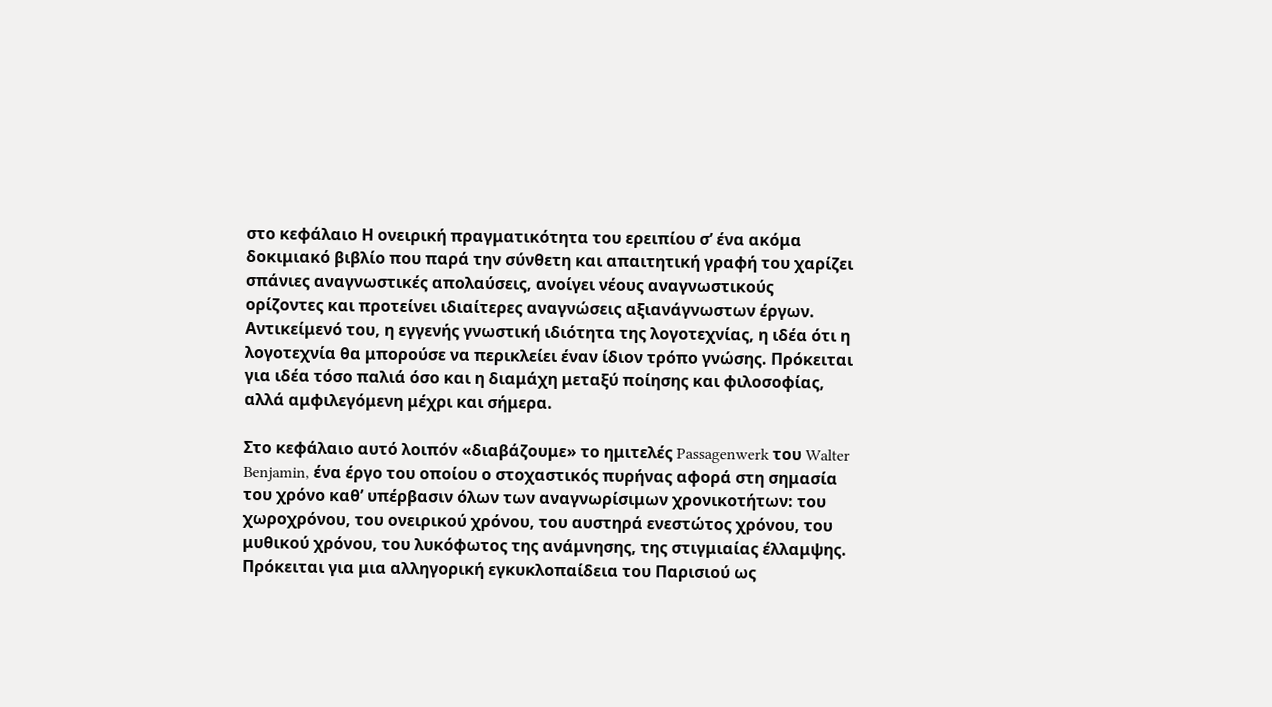στο κεφάλαιο Η ονειρική πραγματικότητα του ερειπίου σ’ ένα ακόμα δοκιμιακό βιβλίο που παρά την σύνθετη και απαιτητική γραφή του χαρίζει σπάνιες αναγνωστικές απολαύσεις, ανοίγει νέους αναγνωστικούς ορίζοντες και προτείνει ιδιαίτερες αναγνώσεις αξιανάγνωστων έργων. Aντικείμενό του, η εγγενής γνωστική ιδιότητα της λογοτεχνίας, η ιδέα ότι η λογοτεχνία θα μπορούσε να περικλείει έναν ίδιον τρόπο γνώσης. Πρόκειται για ιδέα τόσο παλιά όσο και η διαμάχη μεταξύ ποίησης και φιλοσοφίας, αλλά αμφιλεγόμενη μέχρι και σήμερα.

Στο κεφάλαιο αυτό λοιπόν «διαβάζουμε» το ημιτελές Passagenwerk του Walter Benjamin, ένα έργο του οποίου ο στοχαστικός πυρήνας αφορά στη σημασία του χρόνο καθ’ υπέρβασιν όλων των αναγνωρίσιμων χρονικοτήτων: του χωροχρόνου, του ονειρικού χρόνου, του αυστηρά ενεστώτος χρόνου, του μυθικού χρόνου, του λυκόφωτος της ανάμνησης, της στιγμιαίας έλλαμψης. Πρόκειται για μια αλληγορική εγκυκλοπαίδεια του Παρισιού ως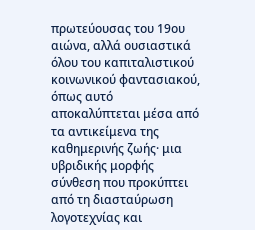πρωτεύουσας του 19ου αιώνα, αλλά ουσιαστικά όλου του καπιταλιστικού κοινωνικού φαντασιακού, όπως αυτό αποκαλύπτεται μέσα από τα αντικείμενα της καθημερινής ζωής· μια υβριδικής μορφής σύνθεση που προκύπτει από τη διασταύρωση λογοτεχνίας και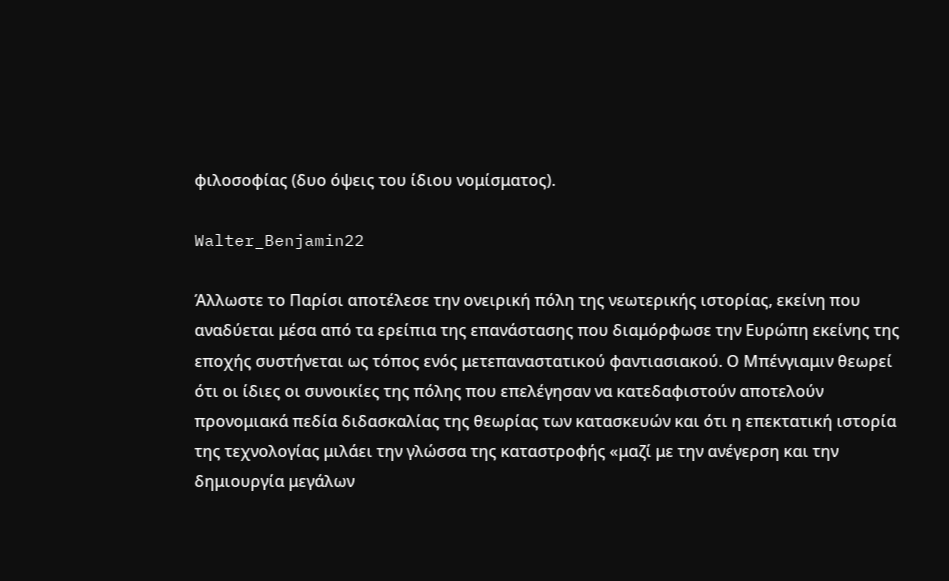φιλοσοφίας (δυο όψεις του ίδιου νομίσματος).

Walter_Benjamin22

Άλλωστε το Παρίσι αποτέλεσε την ονειρική πόλη της νεωτερικής ιστορίας, εκείνη που αναδύεται μέσα από τα ερείπια της επανάστασης που διαμόρφωσε την Ευρώπη εκείνης της εποχής συστήνεται ως τόπος ενός μετεπαναστατικού φαντιασιακού. Ο Μπένγιαμιν θεωρεί ότι οι ίδιες οι συνοικίες της πόλης που επελέγησαν να κατεδαφιστούν αποτελούν προνομιακά πεδία διδασκαλίας της θεωρίας των κατασκευών και ότι η επεκτατική ιστορία της τεχνολογίας μιλάει την γλώσσα της καταστροφής «μαζί με την ανέγερση και την δημιουργία μεγάλων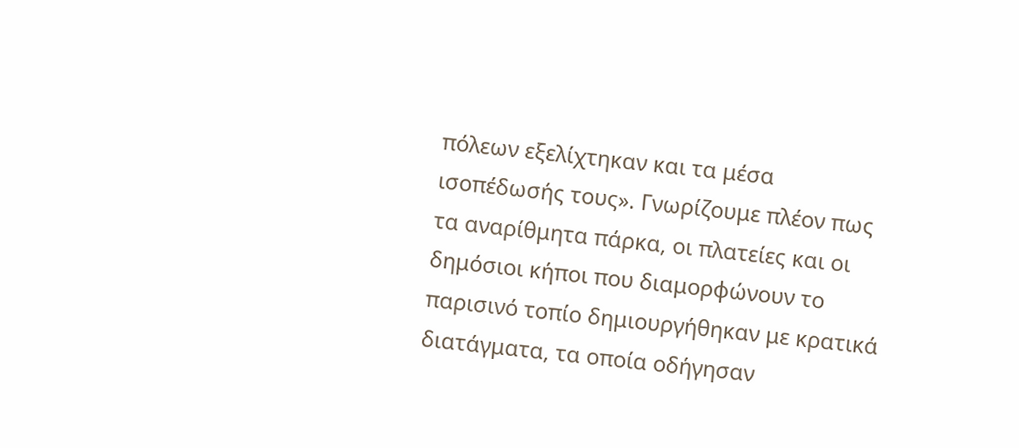πόλεων εξελίχτηκαν και τα μέσα ισοπέδωσής τους». Γνωρίζουμε πλέον πως τα αναρίθμητα πάρκα, οι πλατείες και οι δημόσιοι κήποι που διαμορφώνουν το παρισινό τοπίο δημιουργήθηκαν με κρατικά διατάγματα, τα οποία οδήγησαν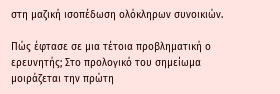στη μαζική ισοπέδωση ολόκληρων συνοικιών.

Πώς έφτασε σε μια τέτοια προβληματική ο ερευνητής; Στο προλογικό του σημείωμα μοιράζεται την πρώτη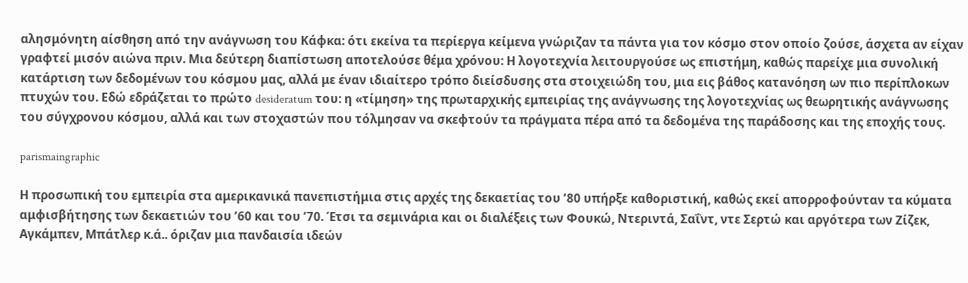αλησμόνητη αίσθηση από την ανάγνωση του Κάφκα: ότι εκείνα τα περίεργα κείμενα γνώριζαν τα πάντα για τον κόσμο στον οποίο ζούσε, άσχετα αν είχαν γραφτεί μισόν αιώνα πριν. Μια δεύτερη διαπίστωση αποτελούσε θέμα χρόνου: Η λογοτεχνία λειτουργούσε ως επιστήμη, καθώς παρείχε μια συνολική κατάρτιση των δεδομένων του κόσμου μας, αλλά με έναν ιδιαίτερο τρόπο διείσδυσης στα στοιχειώδη του, μια εις βάθος κατανόηση ων πιο περίπλοκων πτυχών του. Εδώ εδράζεται το πρώτο desideratum του: η «τίμηση» της πρωταρχικής εμπειρίας της ανάγνωσης της λογοτεχνίας ως θεωρητικής ανάγνωσης του σύγχρονου κόσμου, αλλά και των στοχαστών που τόλμησαν να σκεφτούν τα πράγματα πέρα από τα δεδομένα της παράδοσης και της εποχής τους.

parismaingraphic

Η προσωπική του εμπειρία στα αμερικανικά πανεπιστήμια στις αρχές της δεκαετίας του ’80 υπήρξε καθοριστική, καθώς εκεί απορροφούνταν τα κύματα αμφισβήτησης των δεκαετιών του ’60 και του ’70. Έτσι τα σεμινάρια και οι διαλέξεις των Φουκώ, Ντεριντά, Σαΐντ, ντε Σερτώ και αργότερα των Ζίζεκ, Αγκάμπεν, Μπάτλερ κ.ά.. όριζαν μια πανδαισία ιδεών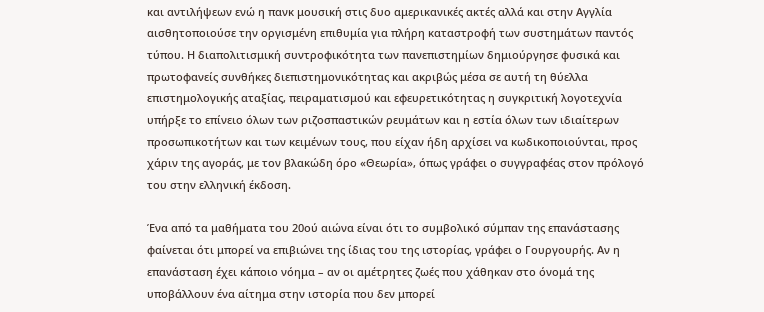και αντιλήψεων ενώ η πανκ μουσική στις δυο αμερικανικές ακτές αλλά και στην Αγγλία αισθητοποιούσε την οργισμένη επιθυμία για πλήρη καταστροφή των συστημάτων παντός τύπου. Η διαπολιτισμική συντροφικότητα των πανεπιστημίων δημιούργησε φυσικά και πρωτοφανείς συνθήκες διεπιστημονικότητας και ακριβώς μέσα σε αυτή τη θύελλα επιστημολογικής αταξίας, πειραματισμού και εφευρετικότητας η συγκριτική λογοτεχνία υπήρξε το επίνειο όλων των ριζοσπαστικών ρευμάτων και η εστία όλων των ιδιαίτερων προσωπικοτήτων και των κειμένων τους, που είχαν ήδη αρχίσει να κωδικοποιούνται, προς χάριν της αγοράς, με τον βλακώδη όρο «Θεωρία», όπως γράφει ο συγγραφέας στον πρόλογό του στην ελληνική έκδοση.

Ένα από τα μαθήματα του 20ού αιώνα είναι ότι το συμβολικό σύμπαν της επανάστασης φαίνεται ότι μπορεί να επιβιώνει της ίδιας του της ιστορίας, γράφει ο Γουργουρής. Αν η επανάσταση έχει κάποιο νόημα – αν οι αμέτρητες ζωές που χάθηκαν στο όνομά της υποβάλλουν ένα αίτημα στην ιστορία που δεν μπορεί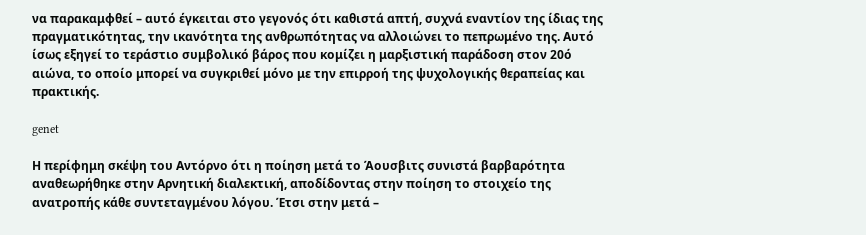να παρακαμφθεί – αυτό έγκειται στο γεγονός ότι καθιστά απτή, συχνά εναντίον της ίδιας της πραγματικότητας, την ικανότητα της ανθρωπότητας να αλλοιώνει το πεπρωμένο της. Αυτό ίσως εξηγεί το τεράστιο συμβολικό βάρος που κομίζει η μαρξιστική παράδοση στον 20ό αιώνα, το οποίο μπορεί να συγκριθεί μόνο με την επιρροή της ψυχολογικής θεραπείας και πρακτικής.

genet

Η περίφημη σκέψη του Αντόρνο ότι η ποίηση μετά το Άουσβιτς συνιστά βαρβαρότητα αναθεωρήθηκε στην Αρνητική διαλεκτική, αποδίδοντας στην ποίηση το στοιχείο της ανατροπής κάθε συντεταγμένου λόγου. Έτσι στην μετά –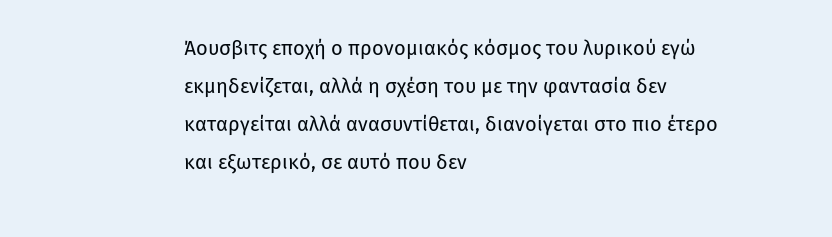Άουσβιτς εποχή ο προνομιακός κόσμος του λυρικού εγώ εκμηδενίζεται, αλλά η σχέση του με την φαντασία δεν καταργείται αλλά ανασυντίθεται, διανοίγεται στο πιο έτερο και εξωτερικό, σε αυτό που δεν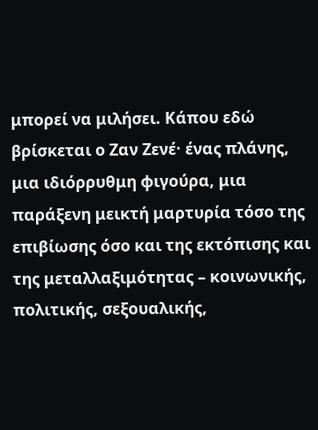μπορεί να μιλήσει. Κάπου εδώ βρίσκεται ο Ζαν Ζενέ· ένας πλάνης, μια ιδιόρρυθμη φιγούρα, μια παράξενη μεικτή μαρτυρία τόσο της επιβίωσης όσο και της εκτόπισης και της μεταλλαξιμότητας – κοινωνικής, πολιτικής, σεξουαλικής,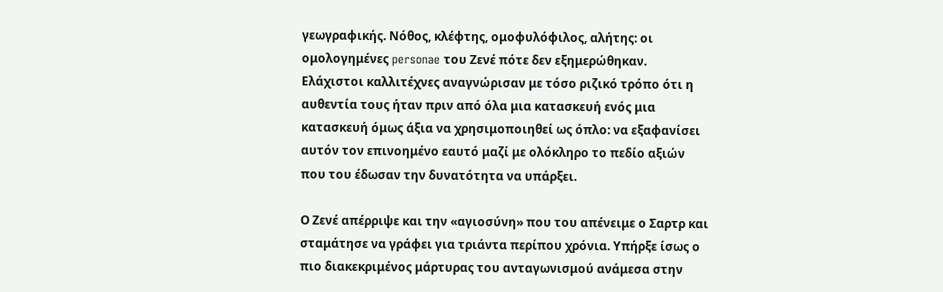γεωγραφικής. Νόθος, κλέφτης, ομοφυλόφιλος, αλήτης: οι ομολογημένες personae του Ζενέ πότε δεν εξημερώθηκαν. Ελάχιστοι καλλιτέχνες αναγνώρισαν με τόσο ριζικό τρόπο ότι η αυθεντία τους ήταν πριν από όλα μια κατασκευή ενός μια κατασκευή όμως άξια να χρησιμοποιηθεί ως όπλο: να εξαφανίσει αυτόν τον επινοημένο εαυτό μαζί με ολόκληρο το πεδίο αξιών που του έδωσαν την δυνατότητα να υπάρξει.

Ο Ζενέ απέρριψε και την «αγιοσύνη» που του απένειμε ο Σαρτρ και σταμάτησε να γράφει για τριάντα περίπου χρόνια. Υπήρξε ίσως ο πιο διακεκριμένος μάρτυρας του ανταγωνισμού ανάμεσα στην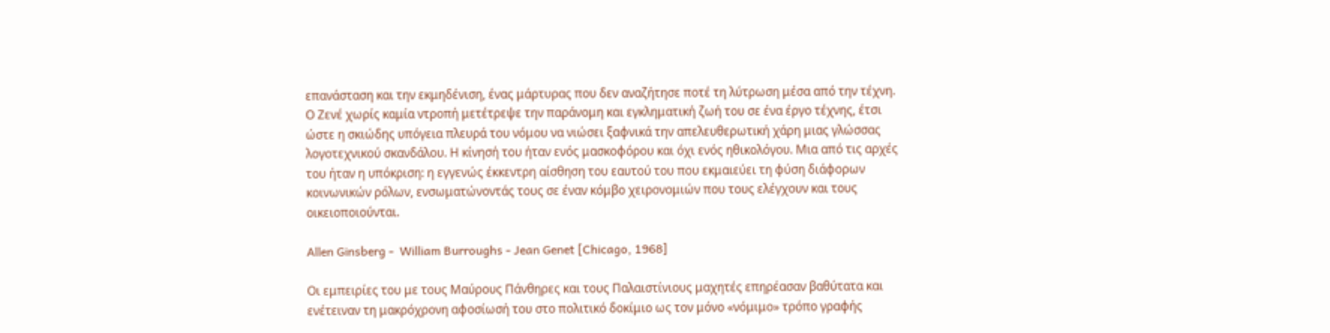επανάσταση και την εκμηδένιση, ένας μάρτυρας που δεν αναζήτησε ποτέ τη λύτρωση μέσα από την τέχνη. Ο Ζενέ χωρίς καμία ντροπή μετέτρεψε την παράνομη και εγκληματική ζωή του σε ένα έργο τέχνης, έτσι ώστε η σκιώδης υπόγεια πλευρά του νόμου να νιώσει ξαφνικά την απελευθερωτική χάρη μιας γλώσσας λογοτεχνικού σκανδάλου. Η κίνησή του ήταν ενός μασκοφόρου και όχι ενός ηθικολόγου. Μια από τις αρχές του ήταν η υπόκριση: η εγγενώς έκκεντρη αίσθηση του εαυτού του που εκμαιεύει τη φύση διάφορων κοινωνικών ρόλων, ενσωματώνοντάς τους σε έναν κόμβο χειρονομιών που τους ελέγχουν και τους οικειοποιούνται.

Allen Ginsberg -  William Burroughs - Jean Genet [Chicago, 1968]

Οι εμπειρίες του με τους Μαύρους Πάνθηρες και τους Παλαιστίνιους μαχητές επηρέασαν βαθύτατα και ενέτειναν τη μακρόχρονη αφοσίωσή του στο πολιτικό δοκίμιο ως τον μόνο «νόμιμο» τρόπο γραφής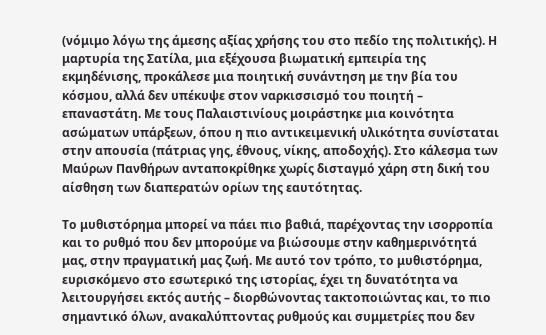(νόμιμο λόγω της άμεσης αξίας χρήσης του στο πεδίο της πολιτικής). Η μαρτυρία της Σατίλα, μια εξέχουσα βιωματική εμπειρία της εκμηδένισης, προκάλεσε μια ποιητική συνάντηση με την βία του κόσμου, αλλά δεν υπέκυψε στον ναρκισσισμό του ποιητή – επαναστάτη. Με τους Παλαιστινίους μοιράστηκε μια κοινότητα ασώματων υπάρξεων, όπου η πιο αντικειμενική υλικότητα συνίσταται στην απουσία (πάτριας γης, έθνους, νίκης, αποδοχής). Στο κάλεσμα των Μαύρων Πανθήρων ανταποκρίθηκε χωρίς δισταγμό χάρη στη δική του αίσθηση των διαπερατών ορίων της εαυτότητας.

Το μυθιστόρημα μπορεί να πάει πιο βαθιά, παρέχοντας την ισορροπία και το ρυθμό που δεν μπορούμε να βιώσουμε στην καθημερινότητά μας, στην πραγματική μας ζωή. Με αυτό τον τρόπο, το μυθιστόρημα, ευρισκόμενο στο εσωτερικό της ιστορίας, έχει τη δυνατότητα να λειτουργήσει εκτός αυτής – διορθώνοντας τακτοποιώντας και, το πιο σημαντικό όλων, ανακαλύπτοντας ρυθμούς και συμμετρίες που δεν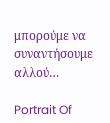μπορούμε να συναντήσουμε αλλού…

Portrait Of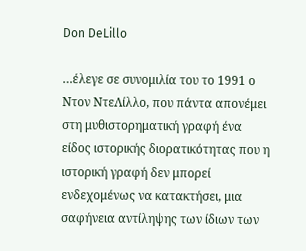Don DeLillo

…έλεγε σε συνομιλία του το 1991 ο Ντον ΝτεΛίλλο, που πάντα απονέμει στη μυθιστορηματική γραφή ένα είδος ιστορικής διορατικότητας που η ιστορική γραφή δεν μπορεί ενδεχομένως να κατακτήσει, μια σαφήνεια αντίληψης των ίδιων των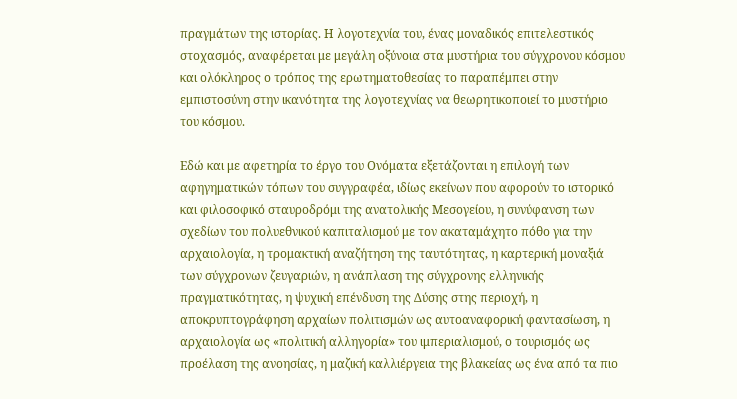πραγμάτων της ιστορίας. Η λογοτεχνία του, ένας μοναδικός επιτελεστικός στοχασμός, αναφέρεται με μεγάλη οξύνοια στα μυστήρια του σύγχρονου κόσμου και ολόκληρος ο τρόπος της ερωτηματοθεσίας το παραπέμπει στην εμπιστοσύνη στην ικανότητα της λογοτεχνίας να θεωρητικοποιεί το μυστήριο του κόσμου.

Εδώ και με αφετηρία το έργο του Ονόματα εξετάζονται η επιλογή των αφηγηματικών τόπων του συγγραφέα, ιδίως εκείνων που αφορούν το ιστορικό και φιλοσοφικό σταυροδρόμι της ανατολικής Μεσογείου, η συνύφανση των σχεδίων του πολυεθνικού καπιταλισμού με τον ακαταμάχητο πόθο για την αρχαιολογία, η τρομακτική αναζήτηση της ταυτότητας, η καρτερική μοναξιά των σύγχρονων ζευγαριών, η ανάπλαση της σύγχρονης ελληνικής πραγματικότητας, η ψυχική επένδυση της Δύσης στης περιοχή, η αποκρυπτογράφηση αρχαίων πολιτισμών ως αυτοαναφορική φαντασίωση, η αρχαιολογία ως «πολιτική αλληγορία» του ιμπεριαλισμού, ο τουρισμός ως προέλαση της ανοησίας, η μαζική καλλιέργεια της βλακείας ως ένα από τα πιο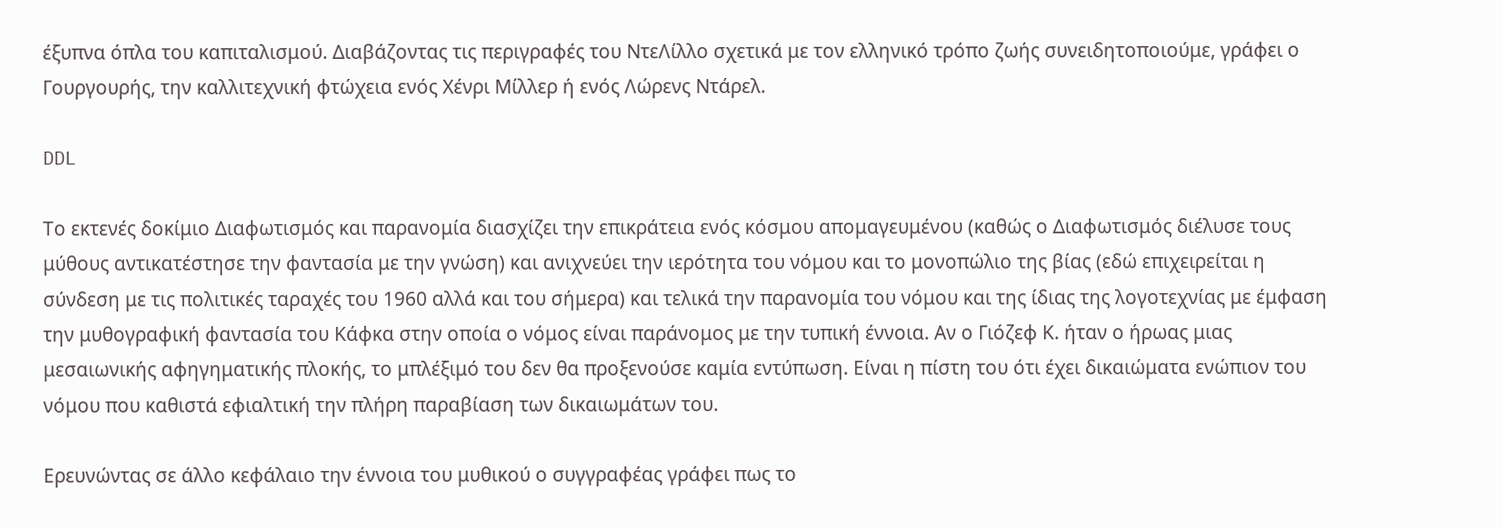έξυπνα όπλα του καπιταλισμού. Διαβάζοντας τις περιγραφές του ΝτεΛίλλο σχετικά με τον ελληνικό τρόπο ζωής συνειδητοποιούμε, γράφει ο Γουργουρής, την καλλιτεχνική φτώχεια ενός Χένρι Μίλλερ ή ενός Λώρενς Ντάρελ.

DDL

Το εκτενές δοκίμιο Διαφωτισμός και παρανομία διασχίζει την επικράτεια ενός κόσμου απομαγευμένου (καθώς ο Διαφωτισμός διέλυσε τους μύθους αντικατέστησε την φαντασία με την γνώση) και ανιχνεύει την ιερότητα του νόμου και το μονοπώλιο της βίας (εδώ επιχειρείται η σύνδεση με τις πολιτικές ταραχές του 1960 αλλά και του σήμερα) και τελικά την παρανομία του νόμου και της ίδιας της λογοτεχνίας με έμφαση την μυθογραφική φαντασία του Κάφκα στην οποία ο νόμος είναι παράνομος με την τυπική έννοια. Αν ο Γιόζεφ Κ. ήταν ο ήρωας μιας μεσαιωνικής αφηγηματικής πλοκής, το μπλέξιμό του δεν θα προξενούσε καμία εντύπωση. Είναι η πίστη του ότι έχει δικαιώματα ενώπιον του νόμου που καθιστά εφιαλτική την πλήρη παραβίαση των δικαιωμάτων του.

Ερευνώντας σε άλλο κεφάλαιο την έννοια του μυθικού ο συγγραφέας γράφει πως το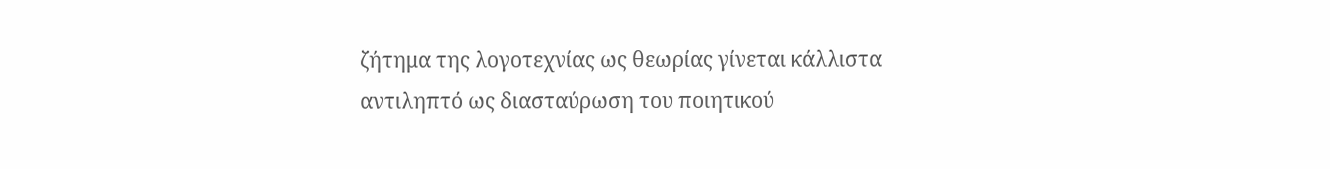ζήτημα της λογοτεχνίας ως θεωρίας γίνεται κάλλιστα αντιληπτό ως διασταύρωση του ποιητικού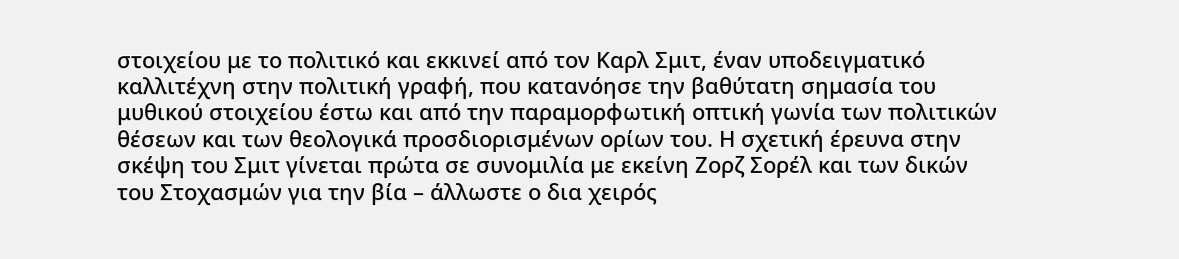στοιχείου με το πολιτικό και εκκινεί από τον Καρλ Σμιτ, έναν υποδειγματικό καλλιτέχνη στην πολιτική γραφή, που κατανόησε την βαθύτατη σημασία του μυθικού στοιχείου έστω και από την παραμορφωτική οπτική γωνία των πολιτικών θέσεων και των θεολογικά προσδιορισμένων ορίων του. Η σχετική έρευνα στην σκέψη του Σμιτ γίνεται πρώτα σε συνομιλία με εκείνη Ζορζ Σορέλ και των δικών του Στοχασμών για την βία – άλλωστε ο δια χειρός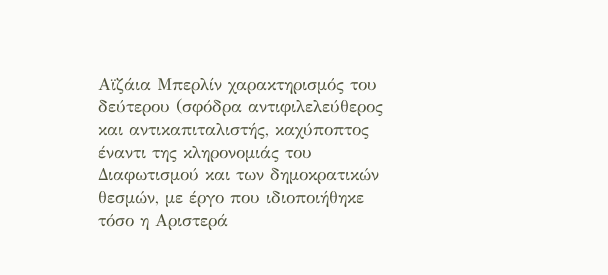Αϊζάια Μπερλίν χαρακτηρισμός του δεύτερου (σφόδρα αντιφιλελεύθερος και αντικαπιταλιστής, καχύποπτος έναντι της κληρονομιάς του Διαφωτισμού και των δημοκρατικών θεσμών, με έργο που ιδιοποιήθηκε τόσο η Αριστερά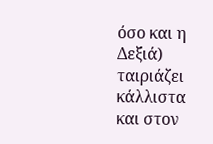όσο και η Δεξιά) ταιριάζει κάλλιστα και στον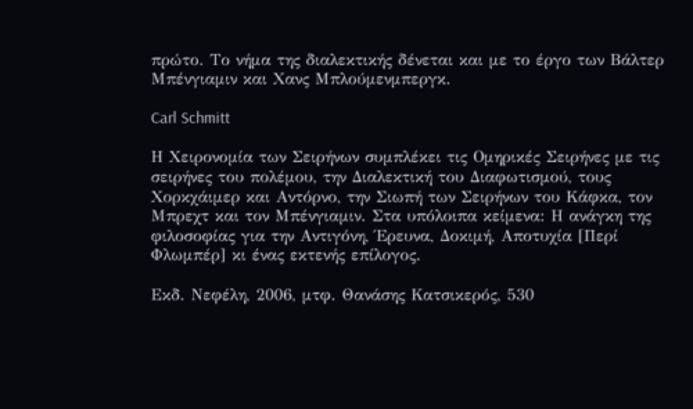πρώτο. Το νήμα της διαλεκτικής δένεται και με το έργο των Βάλτερ Μπένγιαμιν και Χανς Μπλούμενμπεργκ.

Carl Schmitt

Η Χειρονομία των Σειρήνων συμπλέκει τις Ομηρικές Σειρήνες με τις σειρήνες του πολέμου, την Διαλεκτική του Διαφωτισμού, τους Χορκχάιμερ και Αντόρνο, την Σιωπή των Σειρήνων του Κάφκα, τον Μπρεχτ και τον Μπένγιαμιν. Στα υπόλοιπα κείμενα: Η ανάγκη της φιλοσοφίας για την Αντιγόνη, Έρευνα, Δοκιμή, Αποτυχία [Περί Φλωμπέρ] κι ένας εκτενής επίλογος.

Εκδ. Νεφέλη, 2006, μτφ. Θανάσης Κατσικερός, 530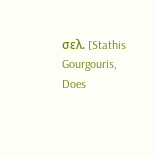σελ. [Stathis Gourgouris, Does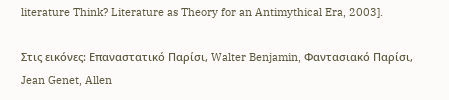literature Think? Literature as Theory for an Antimythical Era, 2003].

Στις εικόνες: Επαναστατικό Παρίσι, Walter Benjamin, Φαντασιακό Παρίσι, Jean Genet, Allen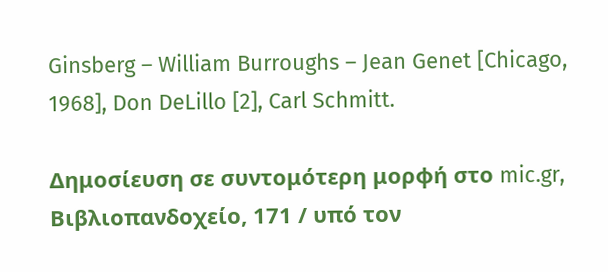Ginsberg – William Burroughs – Jean Genet [Chicago, 1968], Don DeLillo [2], Carl Schmitt.

Δημοσίευση σε συντομότερη μορφή στο mic.gr, Βιβλιοπανδοχείο, 171 / υπό τον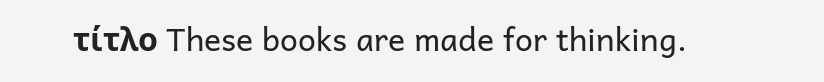τίτλο These books are made for thinking.